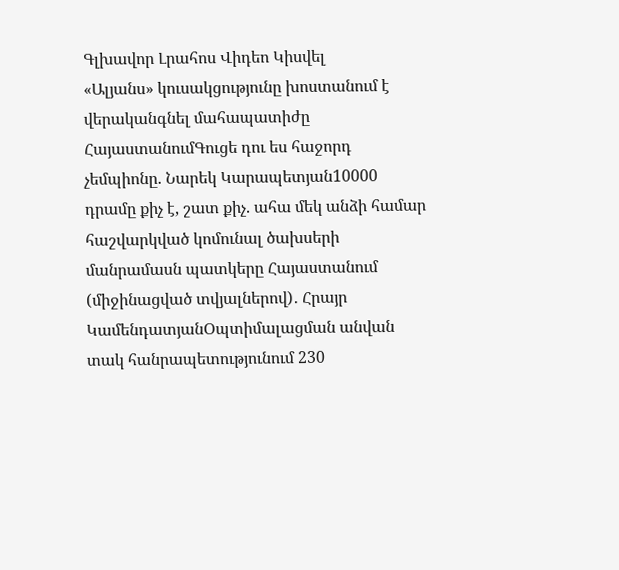Գլխավոր Լրահոս Վիդեո Կիսվել
«Ալյանս» կուսակցությունը խոստանում է վերականգնել մահապատիժը ՀայաստանումԳուցե դու ես հաջորդ չեմպիոնը. Նարեկ Կարապետյան10000 դրամը քիչ է, շատ քիչ. ահա մեկ անձի համար հաշվարկված կոմունալ ծախսերի մանրամասն պատկերը Հայաստանում (միջինացված տվյալներով)․ Հրայր ԿամենդատյանՕպտիմալացման անվան տակ հանրապետությունում 230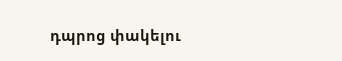դպրոց փակելու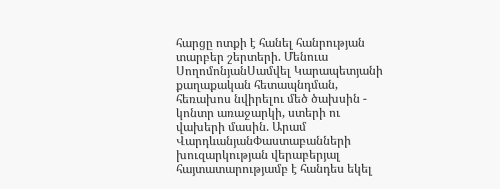հարցը ոտքի է հանել հանրության տարբեր շերտերի. Մենուա ՍողոմոնյանՍամվել Կարապետյանի քաղաքական հետապնդման, հեռախոս նվիրելու մեծ ծախսին - կոնտր առաջարկի, ստերի ու վախերի մասին. Արամ ՎարդևանյանՓաստաբանների խուզարկության վերաբերյալ հայտատարությամբ է հանդես եկել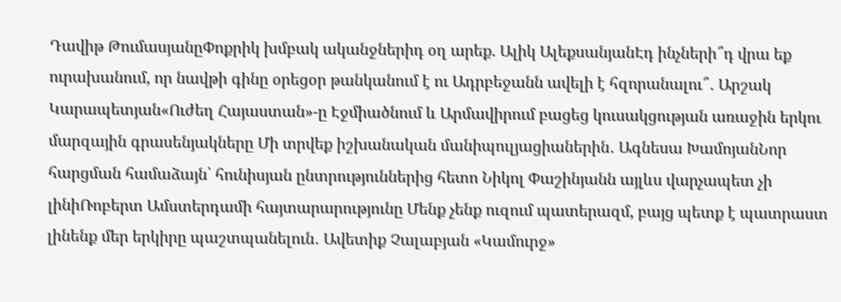Դավիթ ԹումասյանըՓոքրիկ խմբակ ականջներիդ օղ արեք. Ալիկ ԱլեքսանյանԷդ ինչների՞դ վրա եք ուրախանում, որ նավթի գինը օրեցօր թանկանում է ու Ադրբեջանն ավելի է հզորանալու՞․ Արշակ Կարապետյան«Ուժեղ Հայաստան»-ը Էջմիածնում և Արմավիրում բացեց կուսակցության առաջին երկու մարզային գրասենյակները Մի տրվեք իշխանական մանիպուլյացիաներին․ Ագնեսա ԽամոյանՆոր հարցման համաձայն՝ հունիսյան ընտրություններից հետո Նիկոլ Փաշինյանն այլևս վարչապետ չի լինիՌոբերտ Ամստերդամի հայտարարությունը Մենք չենք ուզում պատերազմ, բայց պետք է պատրաստ լինենք մեր երկիրը պաշտպանելուն․ Ավետիք Չալաբյան «Կամուրջ»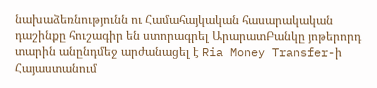նախաձեռնությունն ու Համահայկական հասարակական դաշինքը հուշագիր են ստորագրել ԱրարատԲանկը յոթերորդ տարին անընդմեջ արժանացել է Ria Money Transfer-ի Հայաստանում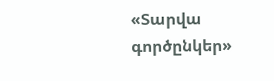«Տարվա գործընկեր»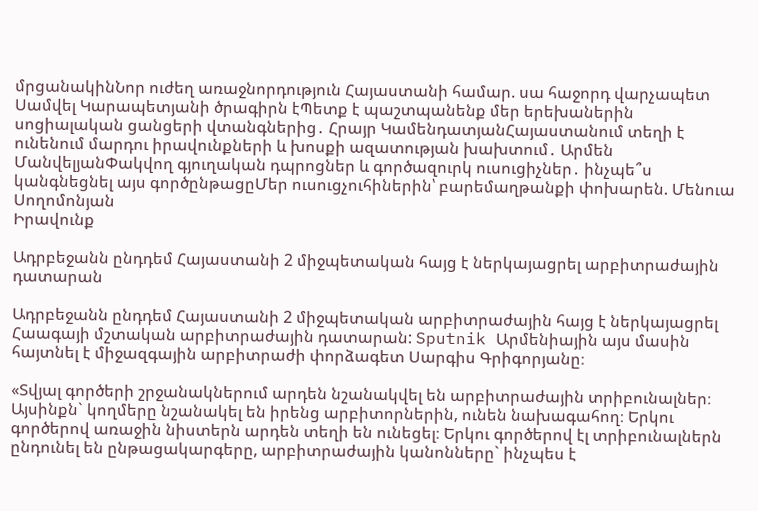մրցանակինՆոր ուժեղ առաջնորդություն Հայաստանի համար. սա հաջորդ վարչապետ Սամվել Կարապետյանի ծրագիրն էՊետք է պաշտպանենք մեր երեխաներին սոցիալական ցանցերի վտանգներից․ Հրայր ԿամենդատյանՀայաստանում տեղի է ունենում մարդու իրավունքների և խոսքի ազատության խախտում․ Արմեն ՄանվելյանՓակվող գյուղական դպրոցներ և գործազուրկ ուսուցիչներ․ ինչպե՞ս կանգնեցնել այս գործընթացըՄեր ուսուցչուհիներին՝ բարեմաղթանքի փոխարեն. Մենուա Սողոմոնյան
Իրավունք

Ադրբեջանն ընդդեմ Հայաստանի 2 միջպետական հայց է ներկայացրել արբիտրաժային դատարան

Ադրբեջանն ընդդեմ Հայաստանի 2 միջպետական արբիտրաժային հայց է ներկայացրել Հաագայի մշտական արբիտրաժային դատարան: Sputnik Արմենիային այս մասին հայտնել է միջազգային արբիտրաժի փորձագետ Սարգիս Գրիգորյանը։

«Տվյալ գործերի շրջանակներում արդեն նշանակվել են արբիտրաժային տրիբունալներ։ Այսինքն` կողմերը նշանակել են իրենց արբիտորներին, ունեն նախագահող։ Երկու գործերով առաջին նիստերն արդեն տեղի են ունեցել։ Երկու գործերով էլ տրիբունալներն ընդունել են ընթացակարգերը, արբիտրաժային կանոնները` ինչպես է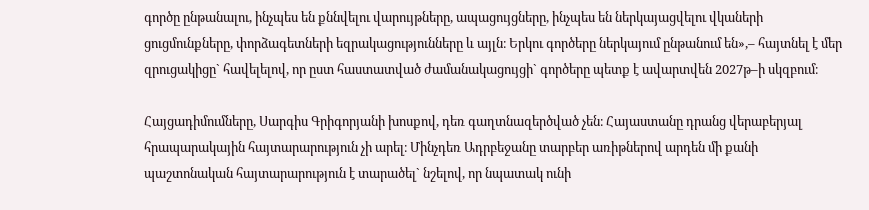գործը ընթանալու, ինչպես են քննվելու վարույթները, ապացույցները, ինչպես են ներկայացվելու վկաների ցուցմունքները, փորձագետների եզրակացությունները և այլն։ Երկու գործերը ներկայում ընթանում են»,– հայտնել է մեր զրուցակիցը` հավելելով, որ ըստ հաստատված ժամանակացույցի` գործերը պետք է ավարտվեն 2027թ–ի սկզբում։

Հայցադիմումները, Սարգիս Գրիգորյանի խոսքով, դեռ գաղտնազերծված չեն։ Հայաստանը դրանց վերաբերյալ հրապարակային հայտարարություն չի արել։ Մինչդեռ Ադրբեջանը տարբեր առիթներով արդեն մի քանի պաշտոնական հայտարարություն է տարածել` նշելով, որ նպատակ ունի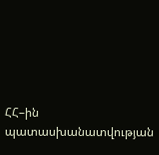ՀՀ–ին պատասխանատվության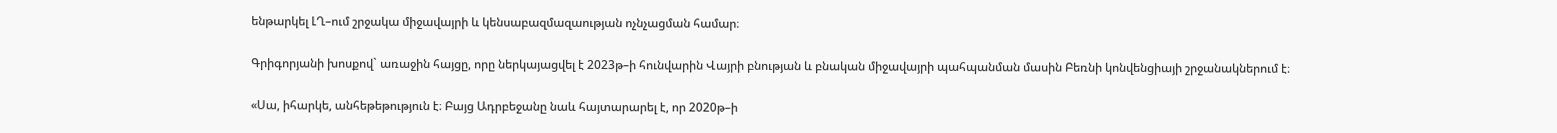ենթարկել ԼՂ–ում շրջակա միջավայրի և կենսաբազմազաության ոչնչացման համար։

Գրիգորյանի խոսքով` առաջին հայցը, որը ներկայացվել է 2023թ–ի հունվարին Վայրի բնության և բնական միջավայրի պահպանման մասին Բեռնի կոնվենցիայի շրջանակներում է։

«Սա, իհարկե, անհեթեթություն է։ Բայց Ադրբեջանը նաև հայտարարել է, որ 2020թ–ի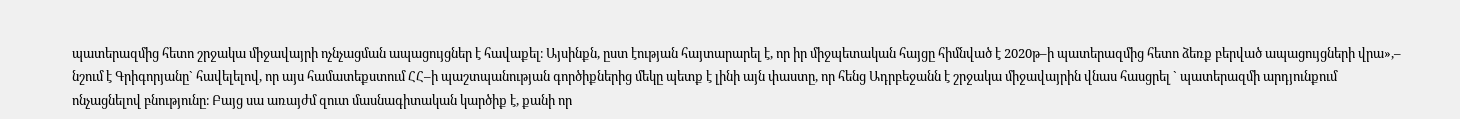պատերազմից հետո շրջակա միջավայրի ոչնչացման ապացույցներ է հավաքել։ Այսինքն, ըստ էության հայտարարել է, որ իր միջպետական հայցը հիմնված է 2020թ–ի պատերազմից հետո ձեռք բերված ապացույցների վրա»,– նշում է Գրիգորյանը` հավելելով, որ այս համատեքստում ՀՀ–ի պաշտպանության գործիքներից մեկը պետք է լինի այն փաստը, որ հենց Ադրբեջանն է շրջակա միջավայրին վնաս հասցրել ` պատերազմի արդյունքում ոնչացնելով բնությունը։ Բայց սա առայժմ զուտ մասնագիտական կարծիք է, քանի որ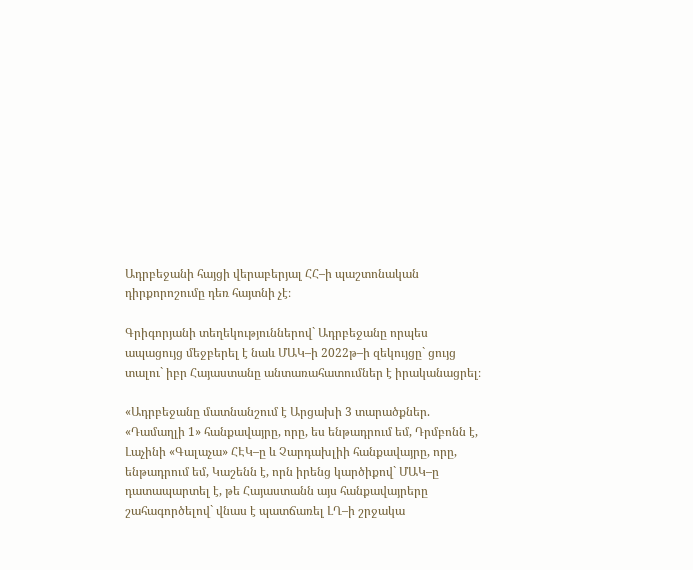Ադրբեջանի հայցի վերաբերյալ ՀՀ–ի պաշտոնական դիրքորոշումը դեռ հայտնի չէ։

Գրիգորյանի տեղեկություններով` Ադրբեջանը որպես ապացույց մեջբերել է նաև ՄԱԿ–ի 2022թ–ի զեկույցը` ցույց տալու` իբր Հայաստանը անտառահատումներ է իրականացրել։

«Ադրբեջանը մատնանշում է Արցախի 3 տարածքներ. «Դամաղլի 1» հանքավայրը, որը, ես ենթադրում եմ, Դրմբոնն է, Լաչինի «Գալաչա» ՀԷԿ–ը և Չարդախլիի հանքավայրը, որը, ենթադրում եմ, Կաշենն է, որն իրենց կարծիքով` ՄԱԿ–ը դատապարտել է, թե Հայաստանն այս հանքավայրերը շահագործելով` վնաս է պատճառել ԼՂ–ի շրջակա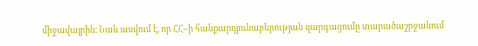միջավայրին։ Նաև ասվում է, որ ՀՀ–ի հանքարդյունաբերության զարգացումը տարածաշրջանում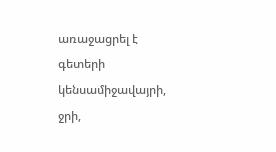առաջացրել է գետերի կենսամիջավայրի, ջրի,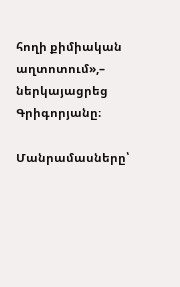հողի քիմիական աղտոտում»,– ներկայացրեց Գրիգորյանը։

Մանրամասները՝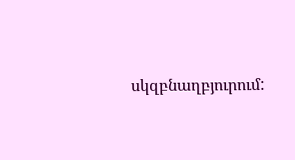սկզբնաղբյուրում: